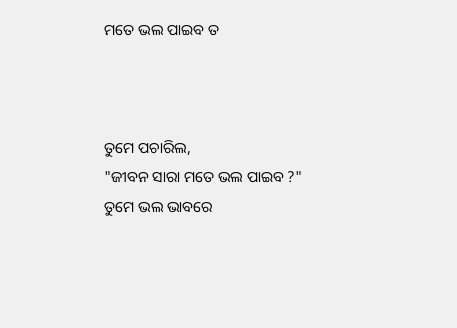ମତେ ଭଲ ପାଇବ ତ



ତୁମେ ପଚାରିଲ,
"ଜୀବନ ସାରା ମତେ ଭଲ ପାଇବ ?"
ତୁମେ ଭଲ ଭାବରେ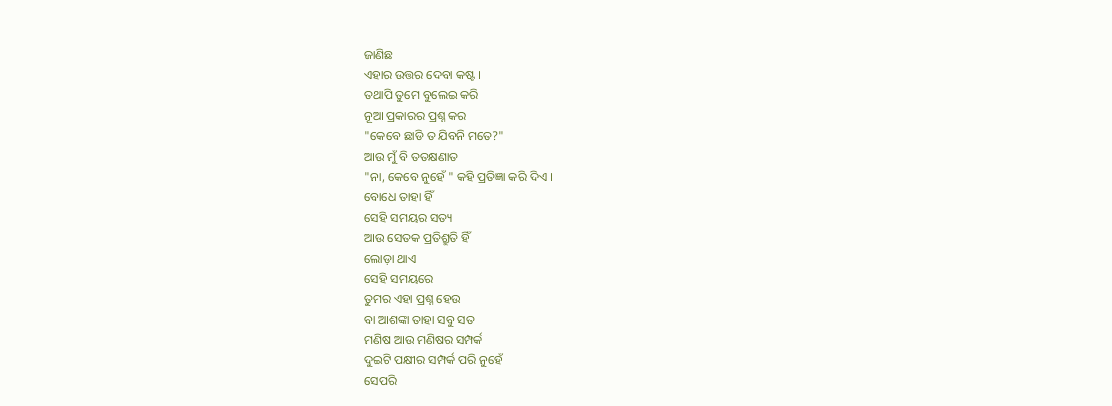ଜାଣିଛ
ଏହାର ଉତ୍ତର ଦେବା କଷ୍ଟ ।
ତଥାପି ତୁମେ ବୁଲେଇ କରି
ନୂଆ ପ୍ରକାରର ପ୍ରଶ୍ନ କର
"କେବେ ଛାଡି ତ ଯିବନି ମତେ?"
ଆଉ ମୁଁ ବି ତତକ୍ଷଣାତ
"ନା, କେବେ ନୁହେଁ " କହି ପ୍ରତିଜ୍ଞା କରି ଦିଏ ।
ବୋଧେ ତାହା ହିଁ
ସେହି ସମୟର ସତ୍ୟ
ଆଉ ସେତକ ପ୍ରତିଶ୍ରୁତି ହିଁ
ଲୋଡ଼ା ଥାଏ
ସେହି ସମୟରେ
ତୁମର ଏହା ପ୍ରଶ୍ନ ହେଉ
ବା ଆଶଙ୍କା ତାହା ସବୁ ସତ
ମଣିଷ ଆଉ ମଣିଷର ସମ୍ପର୍କ
ଦୁଇଟି ପକ୍ଷୀର ସମ୍ପର୍କ ପରି ନୁହେଁ
ସେପରି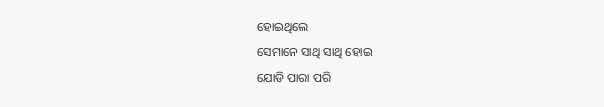ହୋଇଥିଲେ
ସେମାନେ ସାଥି ସାଥି ହୋଇ
ଯୋଡି ପାରା ପରି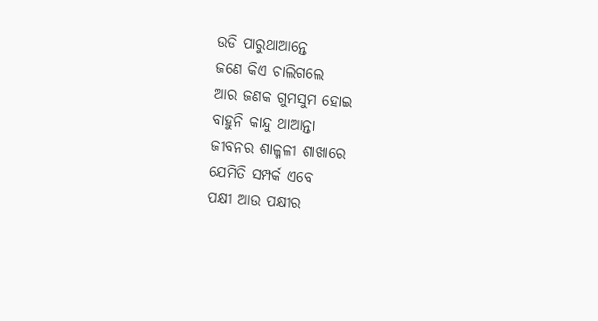ଉଡି ପାରୁଥାଆନ୍ତେ
ଜଣେ କିଏ ଚାଲିଗଲେ
ଆର ଜଣକ ଗୁମସୁମ ହୋଇ
ବାହୁନି କାନ୍ଦୁ ଥାଆନ୍ତା
ଜୀବନର ଶାଳ୍ମଳୀ ଶାଖାରେ
ଯେମିତି ସମ୍ପର୍କ ଏବେ
ପକ୍ଷୀ ଆଉ ପକ୍ଷୀର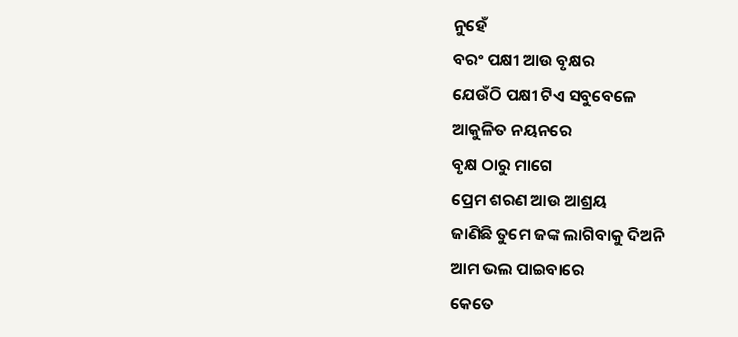ନୁହେଁ
ବରଂ ପକ୍ଷୀ ଆଉ ବୃକ୍ଷର
ଯେଉଁଠି ପକ୍ଷୀ ଟିଏ ସବୁବେଳେ
ଆକୁଳିତ ନୟନରେ
ବୃକ୍ଷ ଠାରୁ ମାଗେ
ପ୍ରେମ ଶରଣ ଆଉ ଆଶ୍ରୟ
ଜାଣିଛି ତୁମେ ଜଙ୍କ ଲାଗିବାକୁ ଦିଅନି
ଆମ ଭଲ ପାଇବାରେ
କେତେ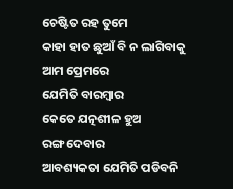ଚେଷ୍ଟିତ ରହ ତୁମେ
କାହା ହାତ ଛୁଆଁ ବି ନ ଲାଗିବାକୁ
ଆମ ପ୍ରେମରେ
ଯେମିତି ବାରମ୍ବାର
କେତେ ଯତ୍ନଶୀଳ ହୁଅ
ରଙ୍ଗ ଦେବାର
ଆବଶ୍ୟକତା ଯେମିତି ପଡିବନି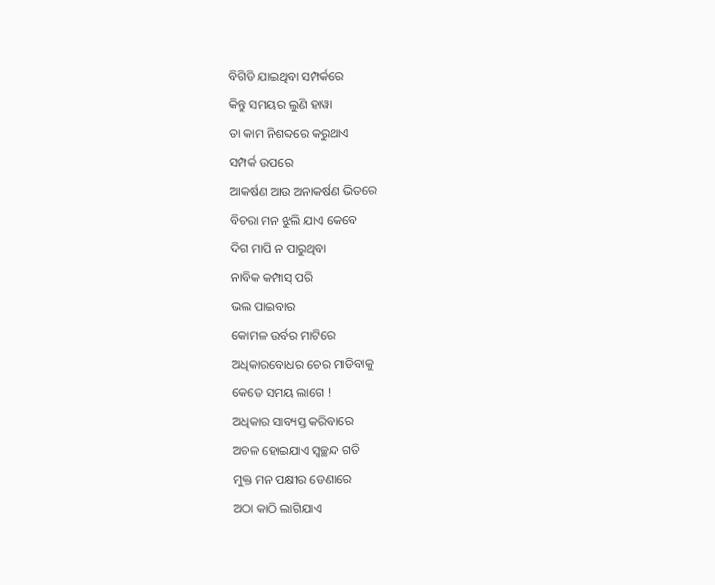ବିଗିଡି ଯାଇଥିବା ସମ୍ପର୍କରେ
କିନ୍ତୁ ସମୟର ଲୁଣି ହାୱା
ତା କାମ ନିଶବ୍ଦରେ କରୁଥାଏ
ସମ୍ପର୍କ ଉପରେ
ଆକର୍ଷଣ ଆଉ ଅନାକର୍ଷଣ ଭିତରେ
ବିଚରା ମନ ଝୁଲି ଯାଏ କେବେ
ଦିଗ ମାପି ନ ପାରୁଥିବା
ନାବିକ କମ୍ପାସ୍ ପରି
ଭଲ ପାଇବାର
କୋମଳ ଉର୍ବର ମାଟିରେ
ଅଧିକାରବୋଧର ଚେର ମାଡିବାକୁ
କେତେ ସମୟ ଲାଗେ !
ଅଧିକାର ସାବ୍ୟସ୍ତ କରିବାରେ
ଅଚଳ ହୋଇଯାଏ ସ୍ୱଚ୍ଛନ୍ଦ ଗତି
ମୁକ୍ତ ମନ ପକ୍ଷୀର ଡେଣାରେ
ଅଠା କାଠି ଲାଗିଯାଏ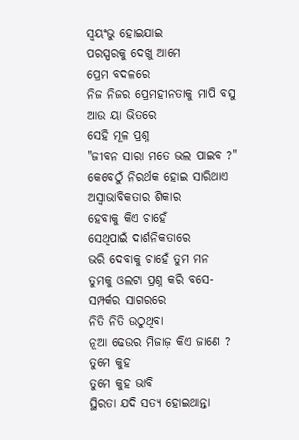ସ୍ୱୟଂଭୁ ହୋଇଯାଇ
ପରସ୍ପରକୁ ଦେଖୁ ଆମେ
ପ୍ରେମ ବଦଳରେ
ନିଜ ନିଜର ପ୍ରେମହୀନତାକୁ ମାପି ବସୁ
ଆଉ ୟା ଭିତରେ
ସେହି ମୂଳ ପ୍ରଶ୍ନ
"ଜୀବନ ସାରା ମତେ ଭଲ ପାଇବ ?"
କେବେଠୁଁ ନିରର୍ଥକ ହୋଇ ସାରିଥାଏ
ଅସ୍ଵାଭାବିକତାର ଶିକାର
ହେବାକୁ କିଏ ଚାହେଁ
ସେଥିପାଇଁ ଦାର୍ଶନିକତାରେ
ଭରି ଦେବାକୁ ଚାହେଁ ତୁମ ମନ
ତୁମକୁ ଓଲଟା ପ୍ରଶ୍ନ କରି ବସେ-
ସମ୍ପର୍କର ସାଗରରେ
ନିତି ନିତି ଉଠୁଥିବା
ନୂଆ ଢେଉର ମିଜାଜ଼ କିଏ ଜାଣେ ?
ତୁମେ କୁହ
ତୁମେ କୁହ ଭାବି
ସ୍ଥିରତା ଯଦି ସତ୍ୟ ହୋଇଥାନ୍ତା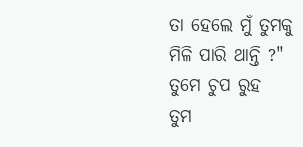ତା ହେଲେ ମୁଁ ତୁମକୁ
ମିଳି ପାରି ଥାନ୍ତି ?"
ତୁମେ ଚୁପ ରୁହ
ତୁମ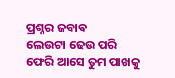ପ୍ରଶ୍ନର ଜବାଵ
ଲେଉଟା ଢେଉ ପରି
ଫେରି ଆସେ ତୁମ ପାଖକୁ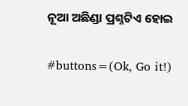ନୂଆ ଅଛିଣ୍ଡା ପ୍ରଶ୍ନଟିଏ ହୋଇ

#buttons=(Ok, Go it!)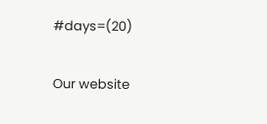#days=(20)

Our website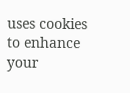uses cookies to enhance your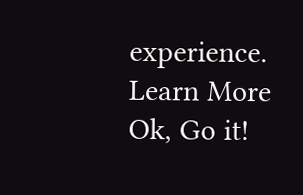experience. Learn More
Ok, Go it!